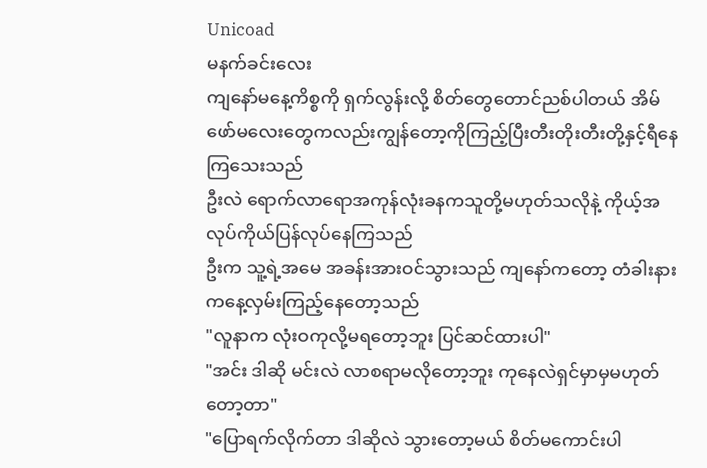Unicoad
မနက်ခင်းလေး
ကျနော်မနေ့ကိစ္စကို ရှက်လွန်းလို့ စိတ်တွေတောင်ညစ်ပါတယ် အိမ်ဖော်မလေးတွေကလည်းကျွန်တော့ကိုကြည့်ပြီးတီးတိုးတီးတို့နှင့်ရီနေကြသေးသည်
ဦးလဲ ရောက်လာရောအကုန်လုံးခနကသူတို့မဟုတ်သလိုနဲ့ ကိုယ့်အလုပ်ကိုယ်ပြန်လုပ်နေကြသည်
ဦးက သူ့ရဲ့အမေ အခန်းအားဝင်သွားသည် ကျနော်ကတော့ တံခါးနားကနေ့လှမ်းကြည့်နေတော့သည်
"လူနာက လုံးဝကုလို့မရတော့ဘူး ပြင်ဆင်ထားပါ"
"အင်း ဒါဆို မင်းလဲ လာစရာမလိုတော့ဘူး ကုနေလဲရှင်မှာမှမဟုတ်တော့တာ"
"ပြောရက်လိုက်တာ ဒါဆိုလဲ သွားတော့မယ် စိတ်မကောင်းပါ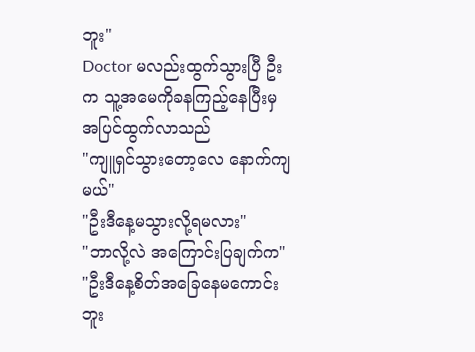ဘူး"
Doctor မလည်းထွက်သွားပြီ ဦးက သူ့အမေကိုခနကြည့်နေပြီးမှ အပြင်ထွက်လာသည်
"ကျူရှင်သွားတော့လေ နောက်ကျမယ်"
"ဦးဒီနေ့မသွားလို့ရမလား"
"ဘာလို့လဲ အကြောင်းပြချက်က"
"ဦးဒီနေ့စိတ်အခြေနေမကောင်းဘူး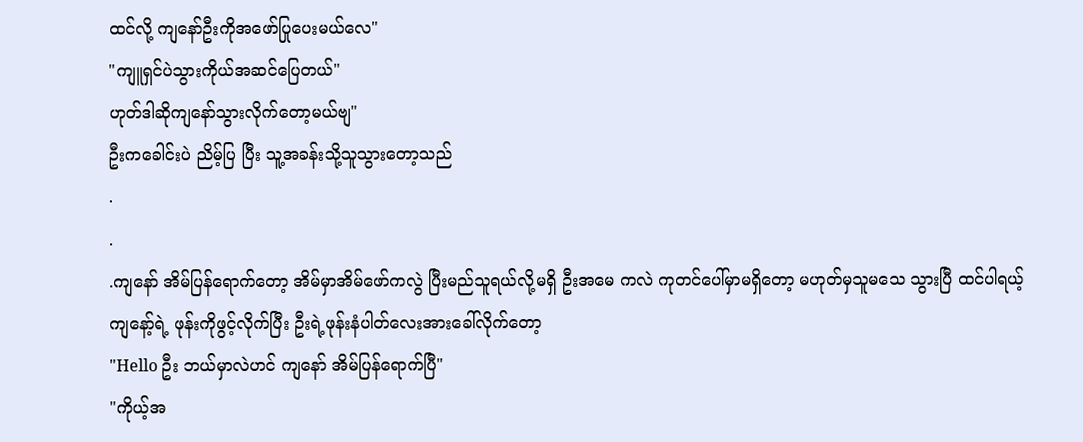ထင်လို့ ကျနော်ဦးကိုအဖော်ပြုပေးမယ်လေ"
"ကျူရှင်ပဲသွားကိုယ်အဆင်ပြေတယ်"
ဟုတ်ဒါဆိုကျနော်သွားလိုက်တော့မယ်ဗျ"
ဦးကခေါင်းပဲ ညိမ့်ပြ ပြီး သူ့အခန်းသို့သူသွားတော့သည်
.
.
.ကျနော် အိမ်ပြန်ရောက်တော့ အိမ်မှာအိမ်ဖော်ကလွဲ ပြီးမည်သူရယ်လို့မရှိ ဦးအမေ ကလဲ ကုတင်ပေါ်မှာမရှိတော့ မဟုတ်မှသူမသေ သွားပြီ ထင်ပါရယ့်
ကျနော့်ရဲ့ ဖုန်းကိုဖွင့်လိုက်ပြီး ဦးရဲ့ဖုန်းနံပါတ်လေးအားခေါ်လိုက်တော့
"Hello ဦး ဘယ်မှာလဲဟင် ကျနော် အိမ်ပြန်ရောက်ပြီ"
"ကိုယ့်အ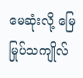မေဆုံးလို့ မြေမြုပ်သကျိုလ်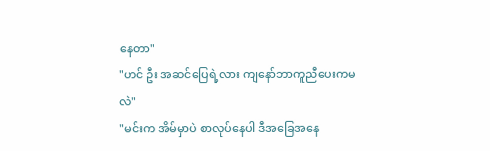နေတာ"
"ဟင် ဦး အဆင်ပြေရဲ့လား ကျနော်ဘာကူညီပေးကမလဲ"
"မင်းက အိမ်မှာပဲ စာလုပ်နေပါ ဒီအခြေအနေ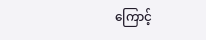ကြောင့်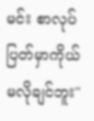မင်း စာလုပ်ပြတ်မှာကိုယ်မလိုချင်ဘူး"